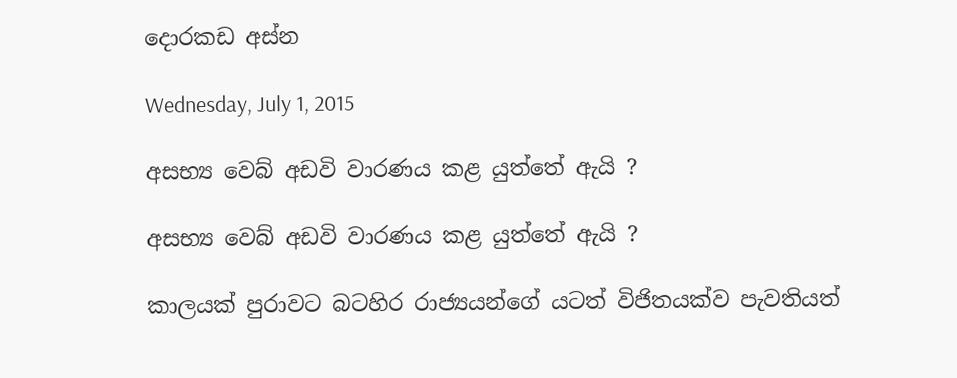දොරකඩ අස්න

Wednesday, July 1, 2015

අසභ්‍ය වෙබ් අඩවි වාරණය කළ යුත්තේ ඇයි ?

අසභ්‍ය වෙබ් අඩවි වාරණය කළ යුත්තේ ඇයි ?

කාලයක් පුරාවට බටහිර රාජ්‍යයන්ගේ යටත් විජිතයක්ව පැවතියත්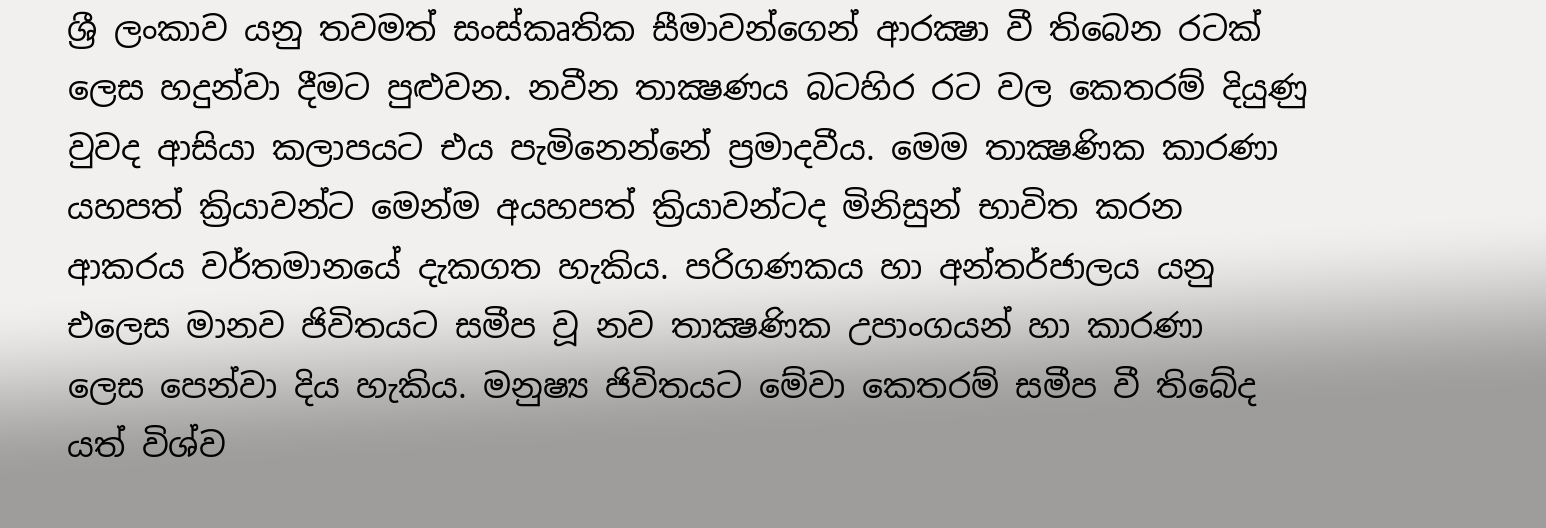ශ්‍රී ලංකාව යනු තවමත් සංස්කෘතික සීමාවන්ගෙන් ආරක්‍ෂා වී තිබෙන රටක් ලෙස හදුන්වා දීමට පුළුවන. නවීන තාක්‍ෂණය බටහිර රට වල කෙතරම් දියුණු වුවද ආසියා කලාපයට එය පැමිනෙන්නේ ප්‍රමාදවීය. මෙම තාක්‍ෂණික කාරණා යහපත් ක්‍රියාවන්ට මෙන්ම අයහපත් ක්‍රියාවන්ටද මිනිසුන් භාවිත කරන ආකරය වර්තමානයේ දැකගත හැකිය. පරිගණකය හා අන්තර්ජාලය යනු එලෙස මානව ජිවිතයට සමීප වූ නව තාක්‍ෂණික උපාංගයන් හා කාරණා  ලෙස පෙන්වා දිය හැකිය. මනුෂ්‍ය ජිවිතයට මේවා කෙතරම් සමීප වී තිබේද යත් විශ්ව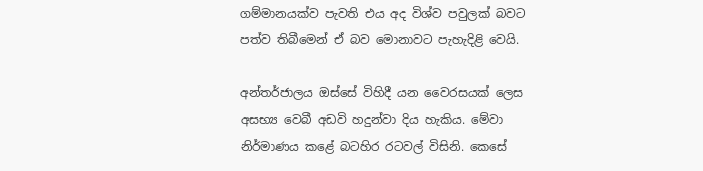ගම්මානයක්ව පැවති එය අද විශ්ව පවුලක් බවට පත්ව තිබීමෙන් ඒ බව මොනාවට පැහැදිළි වෙයි.

අන්තර්ජාලය ඔස්සේ විහිදී යන වෛරසයක් ලෙස අසභ්‍ය වෙබී අඩවි හදුන්වා දිය හැකිය. මේවා නිර්මාණය කළේ බටහිර රටවල් විසිනි. කෙසේ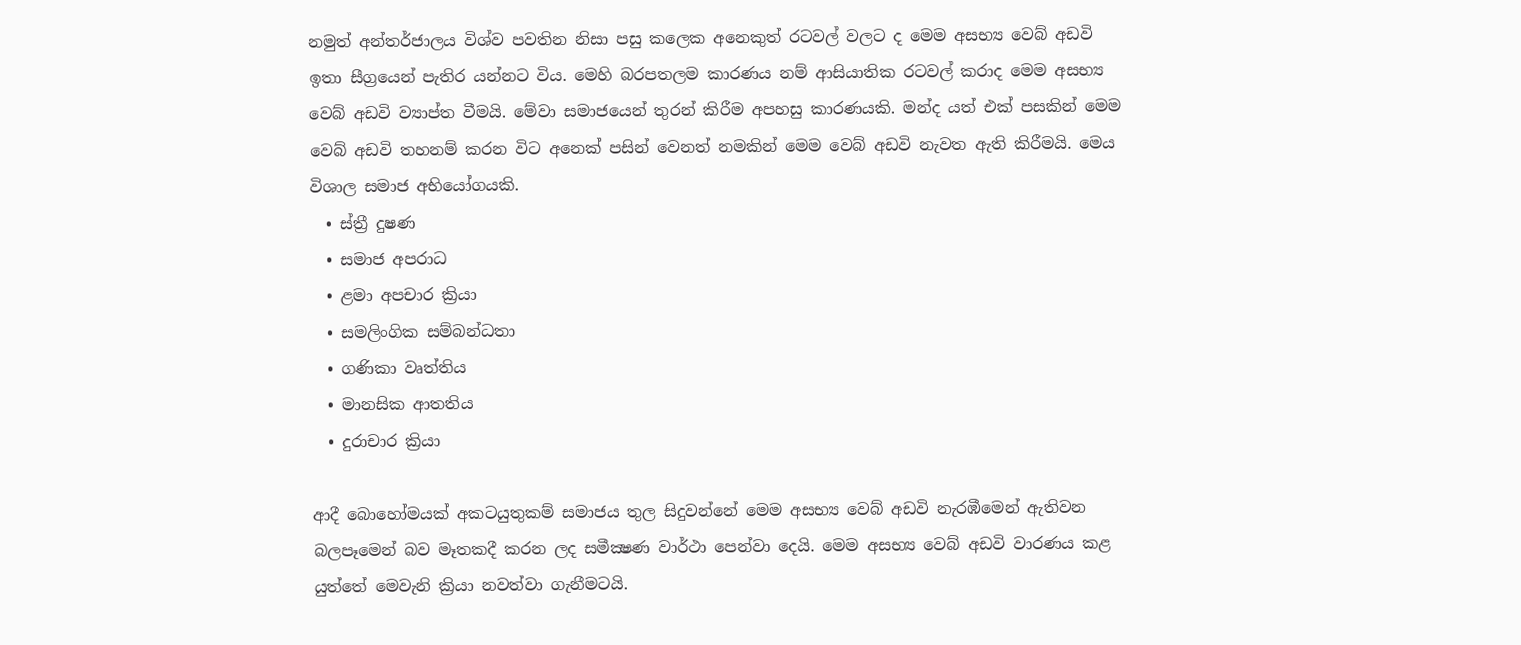නමුත් අන්තර්ජාලය විශ්ව පවතින නිසා පසු කලෙක අනෙකුත් රටවල් වලට ද මෙම අසභ්‍ය වෙබ් අඩවි ඉතා සීග්‍රයෙන් පැතිර යන්නට විය. මෙහි බරපතලම කාරණය නම් ආසියාතික රටවල් කරාද මෙම අසභ්‍ය වෙබ් අඩවි ව්‍යාප්ත වීමයි. මේවා සමාජයෙන් තුරන් කිරීම අපහසු කාරණයකි. මන්ද යත් එක් පසකින් මෙම වෙබ් අඩවි තහනම් කරන විට අනෙක් පසින් වෙනත් නමකින් මෙම වෙබ් අඩවි නැවත ඇති කිරීමයි. මෙය විශාල සමාජ අභියෝගයකි.
  • ස්ත්‍රී දුෂණ
  • සමාජ අපරාධ
  • ළමා අපචාර ක්‍රියා
  • සමලිංගික සම්බන්ධතා
  • ගණිකා වෘත්තිය
  • මානසික ආතතිය
  • දුරාචාර ක්‍රියා

ආදී බොහෝමයක් අකටයුතුකම් සමාජය තුල සිදුවන්නේ මෙම අසභ්‍ය වෙබ් අඩවි නැරඹීමෙන් ඇතිවන බලපෑමෙන් බව මෑතකදී කරන ලද සමීක්‍ෂණ වාර්ථා පෙන්වා දෙයි. මෙම අසභ්‍ය වෙබ් අඩවි වාරණය කළ යුත්තේ මෙවැනි ක්‍රියා නවත්වා ගැනීමටයි.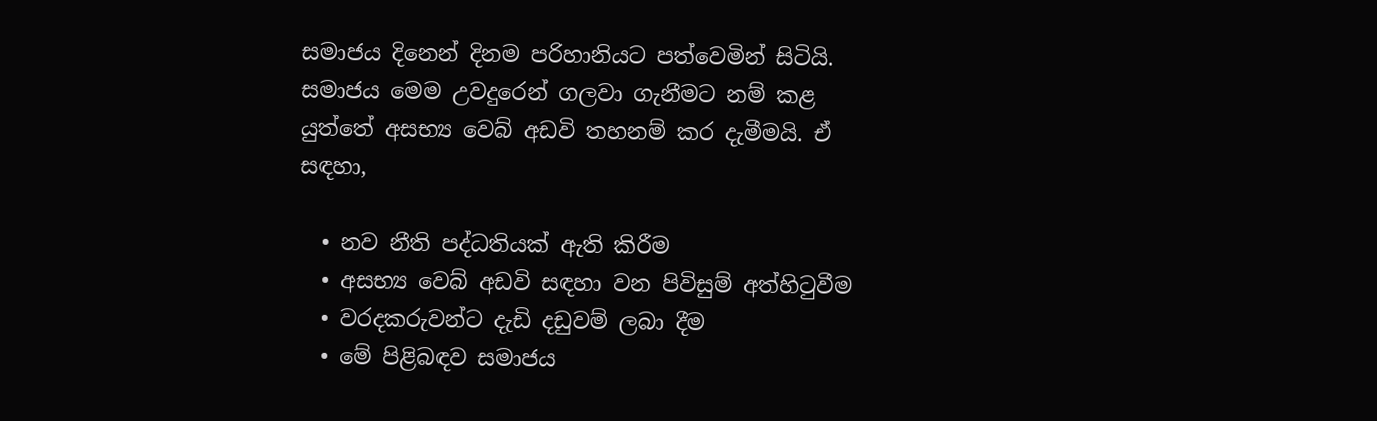සමාජය දිනෙන් දිනම පරිහානියට පත්වෙමින් සිටියි. සමාජය මෙම උවදුරෙන් ගලවා ගැනීමට නම් කළ යුත්තේ අසභ්‍ය වෙබ් අඩවි තහනම් කර දැමීමයි. ඒ සඳහා,

  • නව නීති පද්ධතියක් ඇති කිරීම
  • අසභ්‍ය වෙබ් අඩවි සඳහා වන පිවිසුම් අත්හිටුවීම
  • වරදකරුවන්ට දැඩි දඩුවම් ලබා දීම
  • මේ පිළිබඳව සමාජය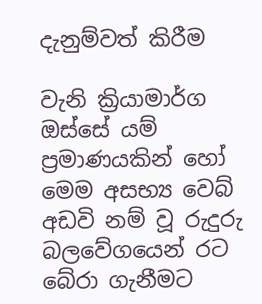දැනුම්වත් කිරීම

වැනි ක්‍රියාමාර්ග ඔස්සේ යම් ප්‍රමාණයකින් හෝ මෙම අසභ්‍ය වෙබ් අඩවි නම් වූ රුදුරු බලවේගයෙන් රට බේරා ගැනීමට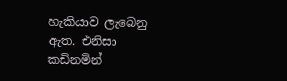හැකියාව ලැබෙනු ඇත. එනිසා කඩිනමින්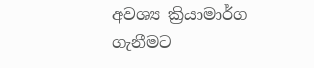අවශ්‍ය ක්‍රියාමාර්ග ගැනීමට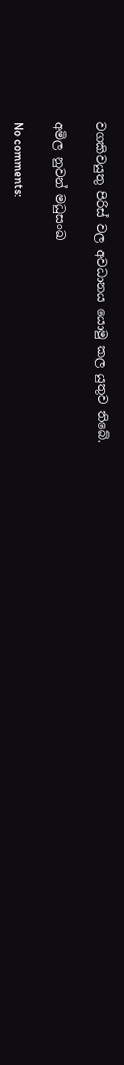වගකිවයුතු පිරිස් වල අවධානය යොමු කල යුතුව තිබේ.

අමිල නුවන් මධුසංඛ

No comments: